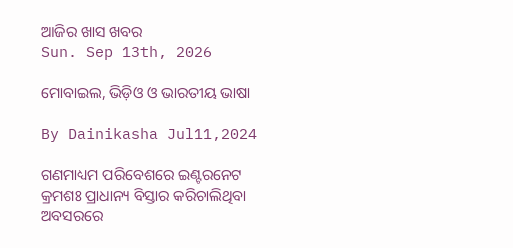ଆଜିର ଖାସ ଖବର
Sun. Sep 13th, 2026

ମୋବାଇଲ, ଭିଡ଼ିଓ ଓ ଭାରତୀୟ ଭାଷା

By Dainikasha Jul11,2024

ଗଣମାଧ୍ୟମ ପରିବେଶରେ ଇଣ୍ଟରନେଟ କ୍ରମଶଃ ପ୍ରାଧାନ୍ୟ ବିସ୍ତାର କରିଚାଲିଥିବା ଅବସରରେ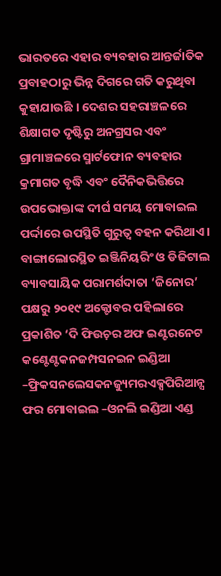ଭାରତରେ ଏହାର ବ୍ୟବହାର ଆନ୍ତର୍ଜାତିକ ପ୍ରବାହଠାରୁ ଭିନ୍ନ ଦିଗରେ ଗତି କରୁଥିବା କୁହାଯାଉଛି । ଦେଶର ସହରାଞ୍ଚଳରେ ଶିକ୍ଷାଗତ ଦୃଷ୍ଟିରୁ ଅନଗ୍ରସର ଏବଂ ଗ୍ରାମାଞ୍ଚଳରେ ସ୍ମାର୍ଟଫୋନ ବ୍ୟବହାର କ୍ରମାଗତ ବୃଦ୍ଧି ଏବଂ ଦୈନିକଭିତ୍ତିରେ ଉପଭୋକ୍ତାଙ୍କ ଦୀର୍ଘ ସମୟ ମୋବାଇଲ ପର୍ଦ୍ଦାରେ ଉପସ୍ଥିତି ଗୁରୁତ୍ୱ ବହନ କରିଥାଏ । ବାଙ୍ଗାଲୋରସ୍ଥିତ ଇଞ୍ଜିନିୟରିଂ ଓ ଡିଜିଟାଲ ବ୍ୟାବସାୟିକ ପରାମର୍ଶଦାତା ‘ଜିନୋର’ ପକ୍ଷରୁ ୨୦୧୯ ଅକ୍ଟୋବର ପହିଲାରେ ପ୍ରକାଶିତ ‘ଦି ଫିଉଚ଼ର ଅଫ ଇଣ୍ଟରନେଟ କଣ୍ଟେଣ୍ଟକନଜମ୍ପସନଇନ ଇଣ୍ଡିଆ –ଫ୍ରିକସନଲେସକନଜ୍ୟୁମରଏକ୍ସପିରିଆନ୍ସ ଫର ମୋବାଇଲ –ଓନଲି ଇଣ୍ଡିଆ ଏଣ୍ଡ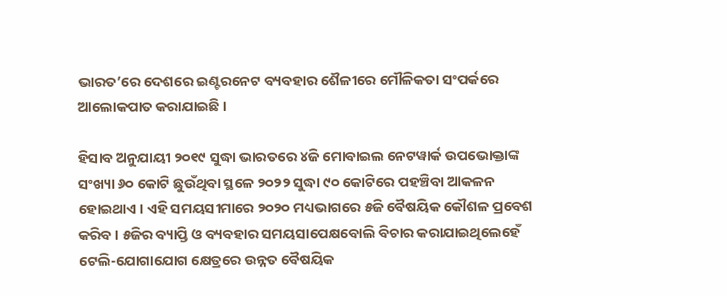ଭାରତ’ରେ ଦେଶରେ ଇଣ୍ଟରନେଟ ବ୍ୟବହାର ଶୈଳୀରେ ମୌଳିକତା ସଂପର୍କରେ ଆଲୋକପାତ କରାଯାଇଛି ।

ହିସାବ ଅନୁଯାୟୀ ୨୦୧୯ ସୁଦ୍ଧା ଭାରତରେ ୪ଜି ମୋବାଇଲ ନେଟୱାର୍କ ଉପଭୋକ୍ତାଙ୍କ ସଂଖ୍ୟା ୬୦ କୋଟି ଛୁଉଁଥିବା ସ୍ଥଳେ ୨୦୨୨ ସୁଦ୍ଧା ୯୦ କୋଟିରେ ପହଞ୍ଚିବା ଆକଳନ ହୋଇଥାଏ । ଏହି ସମୟସୀମାରେ ୨୦୨୦ ମଧ୍ୟଭାଗରେ ୫ଜି ବୈଷୟିକ କୌଶଳ ପ୍ରବେଶ କରିବ । ୫ଜିର ବ୍ୟାପ୍ତି ଓ ବ୍ୟବହାର ସମୟସାପେକ୍ଷବୋଲି ବିଚାର କରାଯାଇଥିଲେହେଁ ଟେଲି-ଯୋଗାଯୋଗ କ୍ଷେତ୍ରରେ ଉନ୍ନତ ବୈଷୟିକ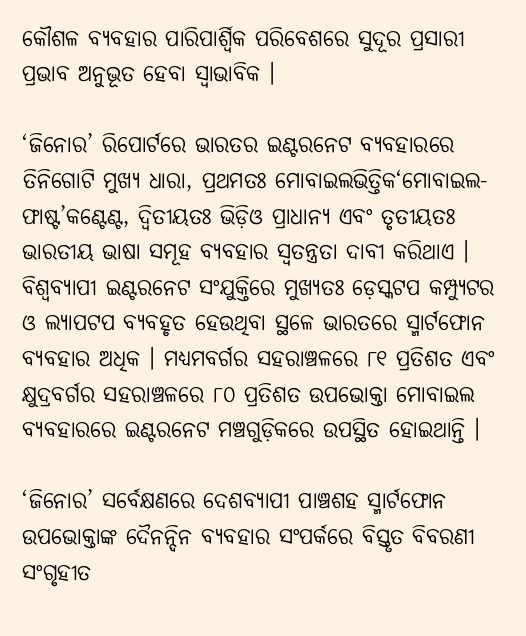କୌଶଳ ବ୍ୟବହାର ପାରିପାର୍ଶ୍ୱିକ ପରିବେଶରେ ସୁଦୂର ପ୍ରସାରୀ ପ୍ରଭାବ ଅନୁଭୂତ ହେବା ସ୍ୱାଭାବିକ ।

‘ଜିନୋର’ ରିପୋର୍ଟରେ ଭାରତର ଇଣ୍ଟରନେଟ ବ୍ୟବହାରରେ ତିନିଗୋଟି ମୁଖ୍ୟ ଧାରା, ପ୍ରଥମତଃ ମୋବାଇଲଭିତ୍ତିକ‘ମୋବାଇଲ-ଫାଷ୍ଟ’କଣ୍ଟେଣ୍ଟ, ଦ୍ୱିତୀୟତଃ ଭିଡ଼ିଓ ପ୍ରାଧାନ୍ୟ ଏବଂ ତୃତୀୟତଃ ଭାରତୀୟ ଭାଷା ସମୂହ ବ୍ୟବହାର ସ୍ଵତନ୍ତ୍ରତା ଦାବୀ କରିଥାଏ । ବିଶ୍ୱବ୍ୟାପୀ ଇଣ୍ଟରନେଟ ସଂଯୁକ୍ତିରେ ମୁଖ୍ୟତଃ ଡ଼େସ୍କଟପ କମ୍ପ୍ୟୁଟର ଓ ଲ୍ୟାପଟପ ବ୍ୟବହୃତ ହେଉଥିବା ସ୍ଥଳେ ଭାରତରେ ସ୍ମାର୍ଟଫୋନ ବ୍ୟବହାର ଅଧିକ । ମଧ୍ୟମବର୍ଗର ସହରାଞ୍ଚଳରେ ୮୧ ପ୍ରତିଶତ ଏବଂ କ୍ଷୁଦ୍ରବର୍ଗର ସହରାଞ୍ଚଳରେ ୮୦ ପ୍ରତିଶତ ଉପଭୋକ୍ତା ମୋବାଇଲ ବ୍ୟବହାରରେ ଇଣ୍ଟରନେଟ ମଞ୍ଚଗୁଡ଼ିକରେ ଉପସ୍ଥିତ ହୋଇଥାନ୍ତି ।

‘ଜିନୋର’ ସର୍ବେକ୍ଷଣରେ ଦେଶବ୍ୟାପୀ ପାଞ୍ଚଶହ ସ୍ମାର୍ଟଫୋନ ଉପଭୋକ୍ତାଙ୍କ ଦୈନନ୍ଦିନ ବ୍ୟବହାର ସଂପର୍କରେ ବିସ୍ତୃତ ବିବରଣୀ ସଂଗୃହୀତ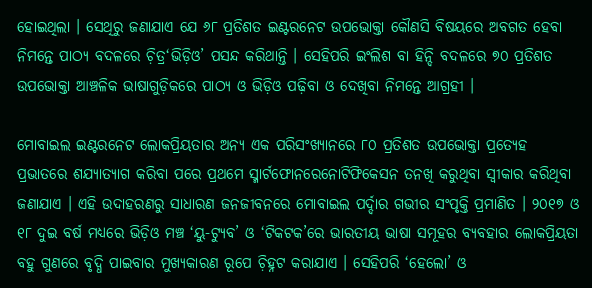ହୋଇଥିଲା । ସେଥିରୁ ଜଣାଯାଏ ଯେ ୬୮ ପ୍ରତିଶତ ଇଣ୍ଟରନେଟ ଉପଭୋକ୍ତା କୌଣସି ବିଷୟରେ ଅବଗତ ହେବା ନିମନ୍ତେ ପାଠ୍ୟ ବଦଳରେ ଚ଼ିତ୍ର‘ଭିଡ଼ିଓ’ ପସନ୍ଦ କରିଥାନ୍ତି । ସେହିପରି ଇଂଲିଶ ବା ହିନ୍ଦି ବଦଳରେ ୭୦ ପ୍ରତିଶତ ଉପଭୋକ୍ତା ଆଞ୍ଚଳିକ ଭାଷାଗୁଡ଼ିକରେ ପାଠ୍ୟ ଓ ଭିଡ଼ିଓ ପଢ଼ିବା ଓ ଦେଖିବା ନିମନ୍ତେ ଆଗ୍ରହୀ ।

ମୋବାଇଲ ଇଣ୍ଟରନେଟ ଲୋକପ୍ରିୟତାର ଅନ୍ୟ ଏକ ପରିସଂଖ୍ୟାନରେ ୮୦ ପ୍ରତିଶତ ଉପଭୋକ୍ତା ପ୍ରତ୍ୟେହ ପ୍ରଭାତରେ ଶଯ୍ୟାତ୍ୟାଗ କରିବା ପରେ ପ୍ରଥମେ ସ୍ମାର୍ଟଫୋନରେନୋଟିଫିକେସନ ତନଖି କରୁଥିବା ସ୍ୱୀକାର କରିଥିବା ଜଣାଯାଏ । ଏହି ଉଦାହରଣରୁ ସାଧାରଣ ଜନଜୀବନରେ ମୋବାଇଲ ପର୍ଦ୍ଦାର ଗଭୀର ସଂପୃକ୍ତି ପ୍ରମାଣିତ । ୨୦୧୭ ଓ ୧୮ ଦୁଇ ବର୍ଷ ମଧ୍ୟରେ ଭିଡ଼ିଓ ମଞ୍ଚ ‘ୟୁ-ଟ୍ୟୁବ’ ଓ ‘ଟିକଟକ’ରେ ଭାରତୀୟ ଭାଷା ସମୂହର ବ୍ୟବହାର ଲୋକପ୍ରିୟତା ବହୁ ଗୁଣରେ ବୃଦ୍ଧି ପାଇବାର ମୁଖ୍ୟକାରଣ ରୂପେ ଚ଼ିହ୍ନଟ କରାଯାଏ । ସେହିପରି ‘ହେଲୋ’ ଓ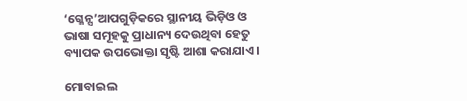‘ଗ୍ଳେନ୍ସ’ଆପଗୁଡ଼ିକରେ ସ୍ଥାନୀୟ ଭିଡ଼ିଓ ଓ ଭାଷା ସମୂହକୁ ପ୍ରାଧାନ୍ୟ ଦେଉଥିବା ହେତୁ ବ୍ୟାପକ ଉପଭୋକ୍ତା ସୃଷ୍ଟି ଆଶା କରାଯାଏ ।

ମୋବାଇଲ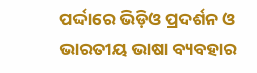ପର୍ଦ୍ଦାରେ ଭିଡ଼ିଓ ପ୍ରଦର୍ଶନ ଓ ଭାରତୀୟ ଭାଷା ବ୍ୟବହାର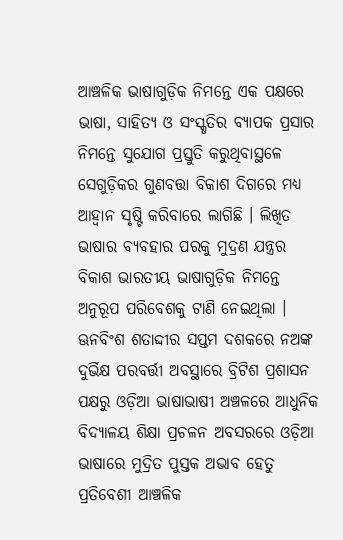ଆଞ୍ଚଳିକ ଭାଷାଗୁଡ଼ିକ ନିମନ୍ତେ ଏକ ପକ୍ଷରେ ଭାଷା, ସାହିତ୍ୟ ଓ ସଂସ୍କୃତିର ବ୍ୟାପକ ପ୍ରସାର ନିମନ୍ତେ ସୁଯୋଗ ପ୍ରସ୍ତୁତି କରୁଥିବାସ୍ଥଳେ ସେଗୁଡ଼ିକର ଗୁଣବତ୍ତା ବିକାଶ ଦିଗରେ ମଧ୍ୟ ଆହ୍ୱାନ ସୃଷ୍ଟି କରିବାରେ ଲାଗିଛି । ଲିଖିତ ଭାଷାର ବ୍ୟବହାର ପରକୁ ମୁଦ୍ରଣ ଯନ୍ତ୍ରର ବିକାଶ ଭାରତୀୟ ଭାଷାଗୁଡ଼ିକ ନିମନ୍ତେ ଅନୁରୂପ ପରିବେଶକୁ ଟାଣି ନେଇଥିଲା । ଊନବିଂଶ ଶତାଦ୍ଦୀର ସପ୍ତମ ଦଶକରେ ନଅଙ୍କ ଦୁର୍ଭିକ୍ଷ ପରବର୍ତ୍ତୀ ଅବସ୍ଥାରେ ବ୍ରିଟିଶ ପ୍ରଶାସନ ପକ୍ଷରୁ ଓଡ଼ିଆ ଭାଷାଭାଷୀ ଅଞ୍ଚଳରେ ଆଧୁନିକ ବିଦ୍ୟାଳୟ ଶିକ୍ଷା ପ୍ରଚଳନ ଅବସରରେ ଓଡ଼ିଆ ଭାଷାରେ ମୁଦ୍ରିତ ପୁସ୍ତକ ଅଭାବ ହେତୁ ପ୍ରତିବେଶୀ ଆଞ୍ଚଳିକ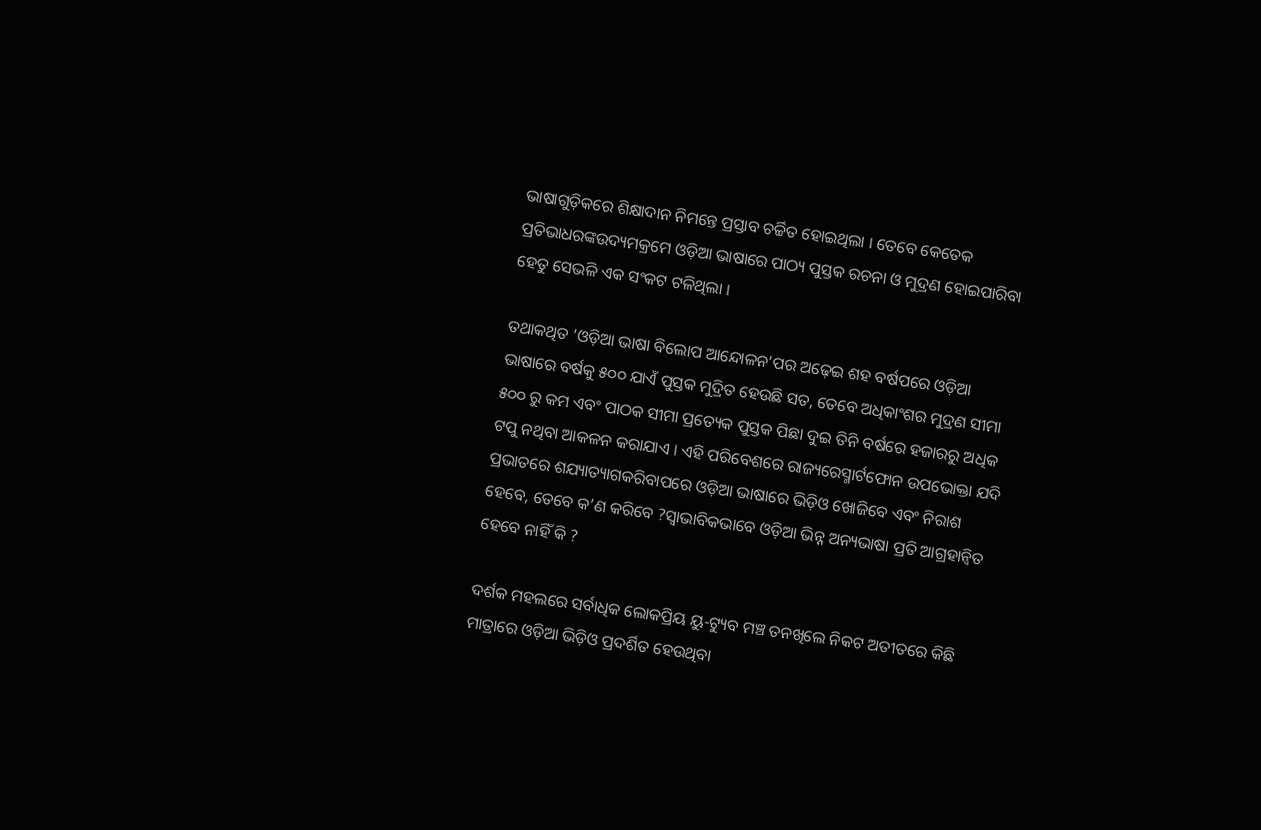ଭାଷାଗୁଡ଼ିକରେ ଶିକ୍ଷାଦାନ ନିମନ୍ତେ ପ୍ରସ୍ତାବ ଚର୍ଚ୍ଚିତ ହୋଇଥିଲା । ତେବେ କେତେକ ପ୍ରତିଭାଧରଙ୍କଉଦ୍ୟମକ୍ରମେ ଓଡ଼ିଆ ଭାଷାରେ ପାଠ୍ୟ ପୁସ୍ତକ ରଚନା ଓ ମୁଦ୍ରଣ ହୋଇପାରିବା ହେତୁ ସେଭଳି ଏକ ସଂକଟ ଟଳିଥିଲା ।

ତଥାକଥିତ ‘ଓଡ଼ିଆ ଭାଷା ବିଲୋପ ଆନ୍ଦୋଳନ’ପର ଅଢ଼େଇ ଶହ ବର୍ଷପରେ ଓଡ଼ିଆ ଭାଷାରେ ବର୍ଷକୁ ୫୦୦ ଯାଏଁ ପୁସ୍ତକ ମୁଦ୍ରିତ ହେଉଛି ସତ, ତେବେ ଅଧିକାଂଶର ମୁଦ୍ରଣ ସୀମା ୫୦୦ ରୁ କମ ଏବଂ ପାଠକ ସୀମା ପ୍ରତ୍ୟେକ ପୁସ୍ତକ ପିଛା ଦୁଇ ତିନି ବର୍ଷରେ ହଜାରରୁ ଅଧିକ ଟପୁ ନଥିବା ଆକଳନ କରାଯାଏ । ଏହି ପରିବେଶରେ ରାଜ୍ୟରେସ୍ମାର୍ଟଫୋନ ଉପଭୋକ୍ତା ଯଦି ପ୍ରଭାତରେ ଶଯ୍ୟାତ୍ୟାଗକରିବାପରେ ଓଡ଼ିଆ ଭାଷାରେ ଭିଡ଼ିଓ ଖୋଜିବେ ଏବଂ ନିରାଶ ହେବେ, ତେବେ କ’ଣ କରିବେ ?ସ୍ୱାଭାବିକଭାବେ ଓଡ଼ିଆ ଭିନ୍ନ ଅନ୍ୟଭାଷା ପ୍ରତି ଆଗ୍ରହାନ୍ଵିତ ହେବେ ନାହିଁ କି ?

ଦର୍ଶକ ମହଲରେ ସର୍ବାଧିକ ଲୋକପ୍ରିୟ ୟୁ-ଟ୍ୟୁବ ମଞ୍ଚ ତନଖିଲେ ନିକଟ ଅତୀତରେ କିଛି ମାତ୍ରାରେ ଓଡ଼ିଆ ଭିଡ଼ିଓ ପ୍ରଦର୍ଶିତ ହେଉଥିବା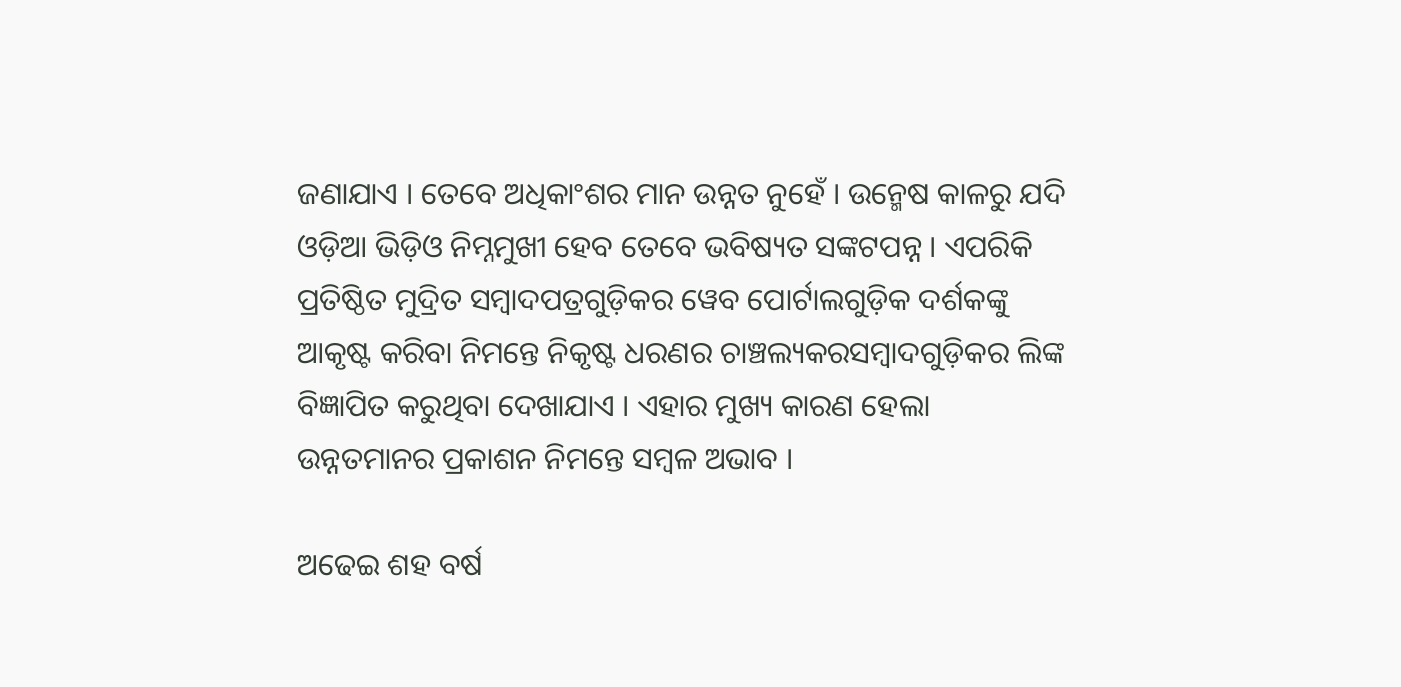ଜଣାଯାଏ । ତେବେ ଅଧିକାଂଶର ମାନ ଉନ୍ନତ ନୁହେଁ । ଉନ୍ମେଷ କାଳରୁ ଯଦି ଓଡ଼ିଆ ଭିଡ଼ିଓ ନିମ୍ନମୁଖୀ ହେବ ତେବେ ଭବିଷ୍ୟତ ସଙ୍କଟପନ୍ନ । ଏପରିକି ପ୍ରତିଷ୍ଠିତ ମୁଦ୍ରିତ ସମ୍ୱାଦପତ୍ରଗୁଡ଼ିକର ୱେବ ପୋର୍ଟାଲଗୁଡ଼ିକ ଦର୍ଶକଙ୍କୁ ଆକୃଷ୍ଟ କରିବା ନିମନ୍ତେ ନିକୃଷ୍ଟ ଧରଣର ଚାଞ୍ଚଲ୍ୟକରସମ୍ୱାଦଗୁଡ଼ିକର ଲିଙ୍କ ବିଜ୍ଞାପିତ କରୁଥିବା ଦେଖାଯାଏ । ଏହାର ମୁଖ୍ୟ କାରଣ ହେଲା ଉନ୍ନତମାନର ପ୍ରକାଶନ ନିମନ୍ତେ ସମ୍ୱଳ ଅଭାବ ।

ଅଢେଇ ଶହ ବର୍ଷ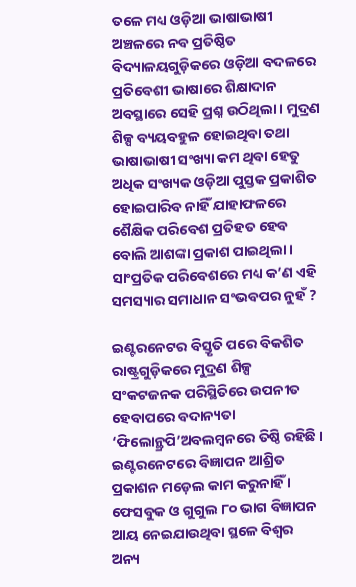ତଳେ ମଧ୍ୟ ଓଡ଼ିଆ ଭାଷାଭାଷୀ ଅଞ୍ଚଳରେ ନବ ପ୍ରତିଷ୍ଠିତ ବିଦ୍ୟାଳୟଗୁଡ଼ିକରେ ଓଡ଼ିଆ ବଦଳରେ ପ୍ରତିବେଶୀ ଭାଷାରେ ଶିକ୍ଷାଦାନ ଅବସ୍ଥାରେ ସେହି ପ୍ରଶ୍ନ ଉଠିଥିଲା । ମୁଦ୍ରଣ ଶିଳ୍ପ ବ୍ୟୟବହୁଳ ହୋଇଥିବା ତଥା ଭାଷାଭାଷୀ ସଂଖ୍ୟା କମ ଥିବା ହେତୁ ଅଧିକ ସଂଖ୍ୟକ ଓଡ଼ିଆ ପୁସ୍ତକ ପ୍ରକାଶିତ ହୋଇପାରିବ ନାହିଁ ଯାହାଫଳରେ ଶୈକ୍ଷିକ ପରିବେଶ ପ୍ରତିହତ ହେବ ବୋଲି ଆଶଙ୍କା ପ୍ରକାଶ ପାଇଥିଲା । ସାଂପ୍ରତିକ ପରିବେଶରେ ମଧ୍ୟ କ’ଣ ଏହି ସମସ୍ୟାର ସମାଧାନ ସଂଭବପର ନୁହଁ ?

ଇଣ୍ଟରନେଟର ବିସ୍ତୃତି ପରେ ବିକଶିତ ରାଷ୍ଟ୍ରଗୁଡ଼ିକରେ ମୁଦ୍ରଣ ଶିଳ୍ପ ସଂକଟଜନକ ପରିସ୍ଥିତିରେ ଉପନୀତ ହେବାପରେ ବଦାନ୍ୟତା ‘ଫିଲୋନ୍ଥ୍ରପି’ଅବଲମ୍ୱନରେ ତିଷ୍ଠି ରହିଛି । ଇଣ୍ଟରନେଟରେ ବିଜ୍ଞାପନ ଆଶ୍ରିତ ପ୍ରକାଶନ ମଡ଼େଲ କାମ କରୁନାହିଁ । ଫେସବୁକ ଓ ଗୁଗୁଲ ୮୦ ଭାଗ ବିଜ୍ଞାପନ ଆୟ ନେଇଯାଉଥିବା ସ୍ଥଳେ ବିଶ୍ୱର ଅନ୍ୟ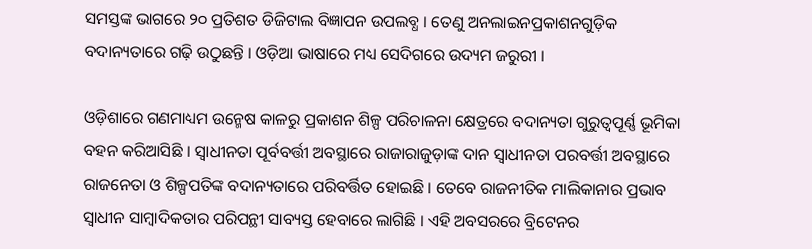ସମସ୍ତଙ୍କ ଭାଗରେ ୨୦ ପ୍ରତିଶତ ଡିଜିଟାଲ ବିଜ୍ଞାପନ ଉପଲବ୍ଧ । ତେଣୁ ଅନଲାଇନପ୍ରକାଶନଗୁଡ଼ିକ ବଦାନ୍ୟତାରେ ଗଢ଼ି ଉଠୁଛନ୍ତି । ଓଡ଼ିଆ ଭାଷାରେ ମଧ୍ୟ ସେଦିଗରେ ଉଦ୍ୟମ ଜରୁରୀ ।

ଓଡ଼ିଶାରେ ଗଣମାଧ୍ୟମ ଉନ୍ମେଷ କାଳରୁ ପ୍ରକାଶନ ଶିଳ୍ପ ପରିଚାଳନା କ୍ଷେତ୍ରରେ ବଦାନ୍ୟତା ଗୁରୁତ୍ୱପୂର୍ଣ୍ଣ ଭୂମିକା ବହନ କରିଆସିଛି । ସ୍ୱାଧୀନତା ପୂର୍ବବର୍ତ୍ତୀ ଅବସ୍ଥାରେ ରାଜାରାଜୁଡ଼ାଙ୍କ ଦାନ ସ୍ୱାଧୀନତା ପରବର୍ତ୍ତୀ ଅବସ୍ଥାରେ ରାଜନେତା ଓ ଶିଳ୍ପପତିଙ୍କ ବଦାନ୍ୟତାରେ ପରିବର୍ତ୍ତିତ ହୋଇଛି । ତେବେ ରାଜନୀତିକ ମାଲିକାନାର ପ୍ରଭାବ ସ୍ଵାଧୀନ ସାମ୍ୱାଦିକତାର ପରିପନ୍ଥୀ ସାବ୍ୟସ୍ତ ହେବାରେ ଲାଗିଛି । ଏହି ଅବସରରେ ବ୍ରିଟେନର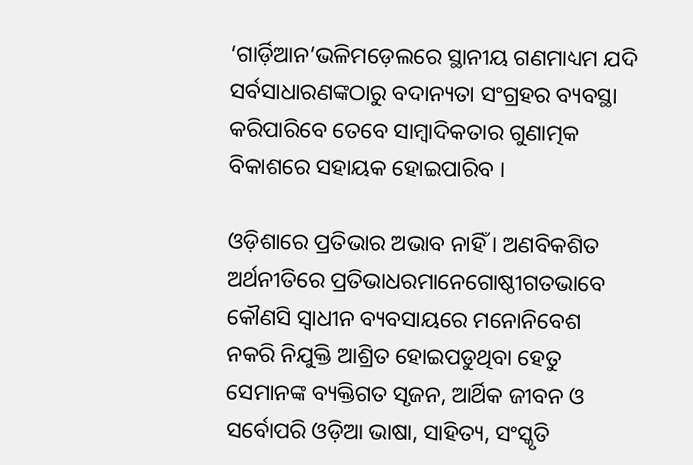‘ଗାର୍ଡ଼ିଆନ’ଭଳିମଡ଼େଲରେ ସ୍ଥାନୀୟ ଗଣମାଧ୍ୟମ ଯଦି ସର୍ବସାଧାରଣଙ୍କଠାରୁ ବଦାନ୍ୟତା ସଂଗ୍ରହର ବ୍ୟବସ୍ଥା କରିପାରିବେ ତେବେ ସାମ୍ୱାଦିକତାର ଗୁଣାତ୍ମକ ବିକାଶରେ ସହାୟକ ହୋଇପାରିବ ।

ଓଡ଼ିଶାରେ ପ୍ରତିଭାର ଅଭାବ ନାହିଁ । ଅଣବିକଶିତ ଅର୍ଥନୀତିରେ ପ୍ରତିଭାଧରମାନେଗୋଷ୍ଠୀଗତଭାବେ କୌଣସି ସ୍ୱାଧୀନ ବ୍ୟବସାୟରେ ମନୋନିବେଶ ନକରି ନିଯୁକ୍ତି ଆଶ୍ରିତ ହୋଇପଡୁଥିବା ହେତୁ ସେମାନଙ୍କ ବ୍ୟକ୍ତିଗତ ସୃଜନ, ଆର୍ଥିକ ଜୀବନ ଓ ସର୍ବୋପରି ଓଡ଼ିଆ ଭାଷା, ସାହିତ୍ୟ, ସଂସ୍କୃତି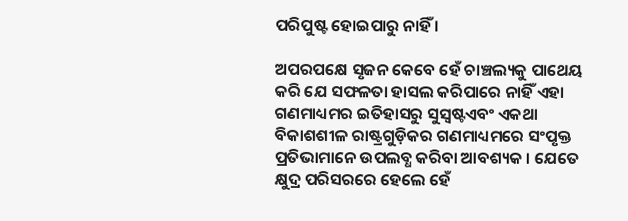ପରିପୁଷ୍ଟ ହୋଇପାରୁ ନାହିଁ ।

ଅପରପକ୍ଷେ ସୃଜନ କେବେ ହେଁ ଚାଞ୍ଚଲ୍ୟକୁ ପାଥେୟ କରି ଯେ ସଫଳତା ହାସଲ କରିପାରେ ନାହିଁ ଏହା ଗଣମାଧ୍ୟମର ଇତିହାସରୁ ସୁସ୍ୱଷ୍ଟଏବଂ ଏକଥା ବିକାଶଶୀଳ ରାଷ୍ଟ୍ରଗୁଡ଼ିକର ଗଣମାଧ୍ୟମରେ ସଂପୃକ୍ତ ପ୍ରତିଭାମାନେ ଉପଲବ୍ଧ କରିବା ଆବଶ୍ୟକ । ଯେତେ କ୍ଷୁଦ୍ର ପରିସରରେ ହେଲେ ହେଁ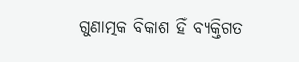ଗୁଣାତ୍ମକ ବିକାଶ ହିଁ ବ୍ୟକ୍ତିଗତ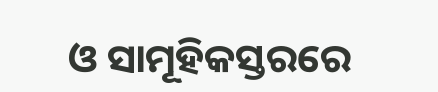ଓ ସାମୂହିକସ୍ତରରେ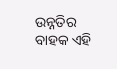ଉନ୍ନତିର ବାହକ ଏହି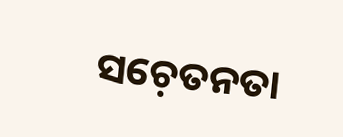ସଚ଼େତନତା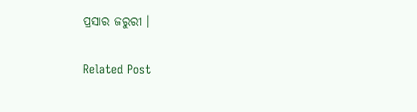ପ୍ରସାର ଜରୁରୀ ।

Related Post